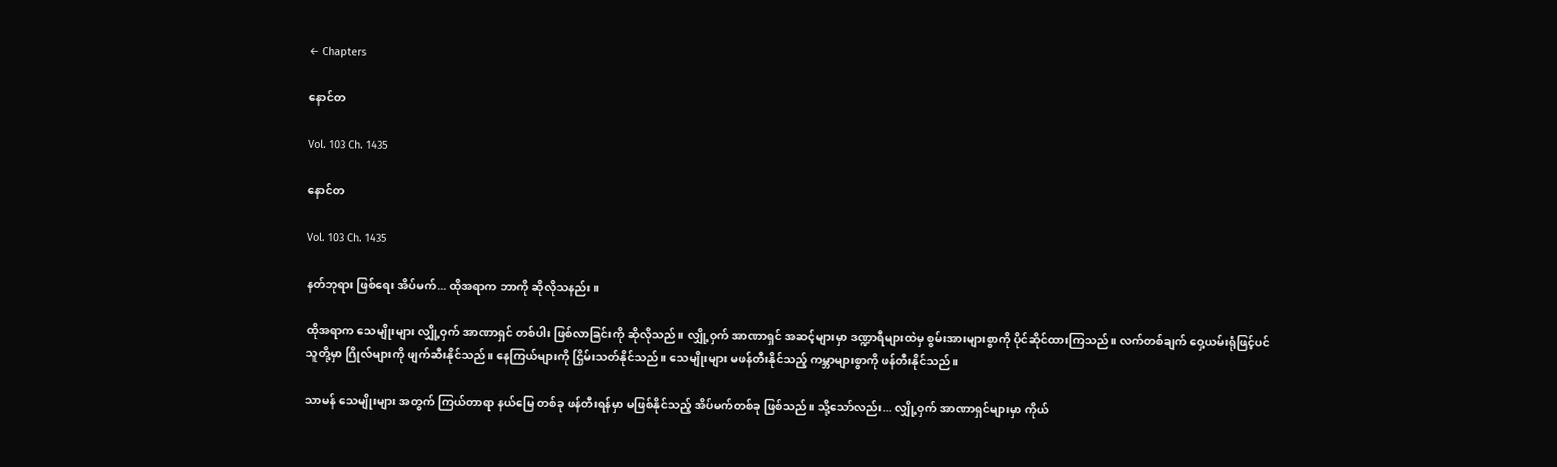← Chapters

နောင်တ

Vol. 103 Ch. 1435

နောင်တ

Vol. 103 Ch. 1435

နတ်ဘုရား ဖြစ်ရေး အိပ်မက်... ထိုအရာက ဘာကို ဆိုလိုသနည်း။

ထိုအရာက သေမျိုးများ လျှို့ဝှက် အာဏာရှင် တစ်ပါး ဖြစ်လာခြင်းကို ဆိုလိုသည်။ လျှို့ဝှက် အာဏာရှင် အဆင့်များမှာ ဒဏ္ဍာရီများထဲမှ စွမ်းအားများစွာကို ပိုင်ဆိုင်ထားကြသည်။ လက်တစ်ချက် ဝှေ့ယမ်းရုံဖြင့်ပင် သူတို့မှာ ဂြိုလ်များကို ဖျက်ဆီးနိုင်သည်။ နေကြယ်များကို ငြှိမ်းသတ်နိုင်သည်။ သေမျိုးများ မဖန်တီးနိုင်သည့် ကမ္ဘာများစွာကို ဖန်တီးနိုင်သည်။

သာမန် သေမျိုးများ အတွက် ကြယ်တာရာ နယ်မြေ တစ်ခု ဖန်တီးရန်မှာ မဖြစ်နိုင်သည့် အိပ်မက်တစ်ခု ဖြစ်သည်။ သို့သော်လည်း... လျှို့ဝှက် အာဏာရှင်များမှာ ကိုယ်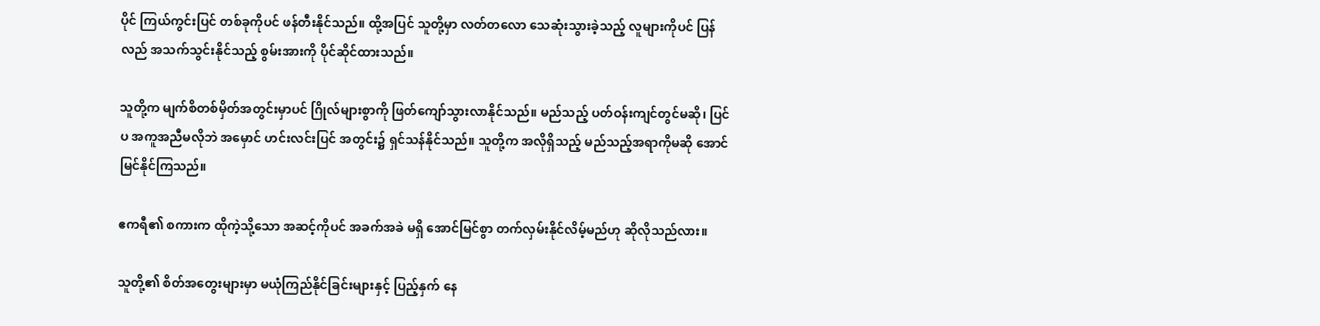ပိုင် ကြယ်ကွင်းပြင် တစ်ခုကိုပင် ဖန်တီးနိုင်သည်။ ထို့အပြင် သူတို့မှာ လတ်တလော သေဆုံးသွားခဲ့သည့် လူများကိုပင် ပြန်လည် အသက်သွင်းနိုင်သည့် စွမ်းအားကို ပိုင်ဆိုင်ထားသည်။

သူတို့က မျက်စိတစ်မှိတ်အတွင်းမှာပင် ဂြိုလ်များစွာကို ဖြတ်ကျော်သွားလာနိုင်သည်။ မည်သည့် ပတ်ဝန်းကျင်တွင်မဆို၊ ပြင်ပ အကူအညီမလိုဘဲ အမှောင် ဟင်းလင်းပြင် အတွင်း၌ ရှင်သန်နိုင်သည်။ သူတို့က အလိုရှိသည့် မည်သည့်အရာကိုမဆို အောင်မြင်နိုင်ကြသည်။

ဧကရီ၏ စကားက ထိုကဲ့သို့သော အဆင့်ကိုပင် အခက်အခဲ မရှိ အောင်မြင်စွာ တက်လှမ်းနိုင်လိမ့်မည်ဟု ဆိုလိုသည်လား။

သူတို့၏ စိတ်အတွေးများမှာ မယုံကြည်နိုင်ခြင်းများနှင့် ပြည့်နှက် နေ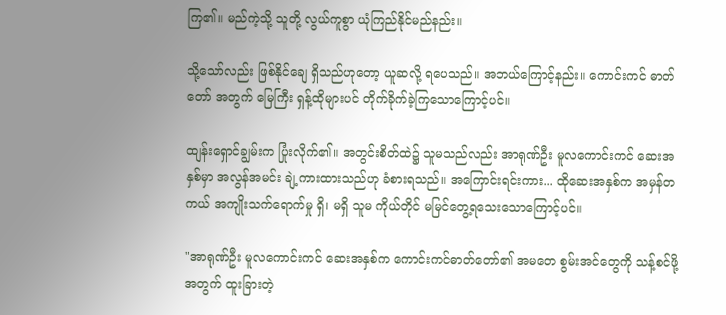ကြ၏။ မည်ကဲ့သို့ သူတို့ လွယ်ကူစွာ ယုံကြည်နိုင်မည်နည်း။

သို့သော်လည်း ဖြစ်နိုင်ချေ ရှိသည်ဟုတော့ ယူဆလို့ ရပေသည်။ အဘယ်ကြောင့်နည်း။ ကောင်းကင် ဓာတ်တော် အတွက် မြေကြီး ရှန့်ထိုများပင် တိုက်ခိုက်ခဲ့ကြသောကြောင့်ပင်။

ထျန်းရှောင်ချွမ်းက ပြုံးလိုက်၏။ အတွင်းစိတ်ထဲ၌ သူမသည်လည်း အာရုဏ်ဦး မူလကောင်းကင် ဆေးအနှစ်မှာ အလွန်အမင်း ချဲ့ကားထားသည်ဟု ခံစားရသည်။ အကြောင်းရင်းကား... ထိုဆေးအနှစ်က အမှန်တကယ် အကျိုးသက်ရောက်မှု ရှိ၊ မရှိ သူမ ကိုယ်တိုင် မမြင်တွေ့ရသေးသောကြောင့်ပင်။

"အာရုဏ်ဦး မူလကောင်းကင် ဆေးအနှစ်က ကောင်းကင်ဓာတ်တော်၏ အမတေ စွမ်းအင်တွေကို သန့်စင်ဖို့ အတွက် ထူးခြားတဲ့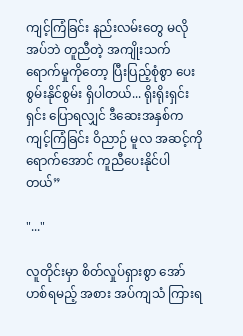ကျင့်ကြံခြင်း နည်းလမ်းတွေ မလိုအပ်ဘဲ တူညီတဲ့ အကျိုးသက်ရောက်မှုကိုတော့ ပြီးပြည့်စုံစွာ ပေးစွမ်းနိုင်စွမ်း ရှိပါတယ်... ရိုးရိုးရှင်းရှင်း ပြောရလျှင် ဒီဆေးအနှစ်က ကျင့်ကြံခြင်း ဝိညာဉ် မူလ အဆင့်ကို ရောက်အောင် ကူညီပေးနိုင်ပါတယ်”

"..."

လူတိုင်းမှာ စိတ်လှုပ်ရှားစွာ အော်ဟစ်ရမည့် အစား အပ်ကျသံ ကြားရ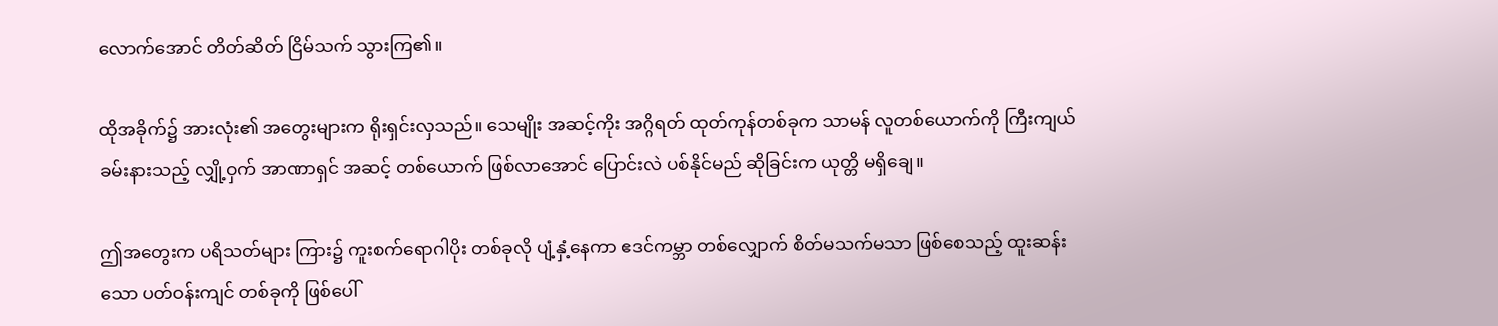လောက်အောင် တိတ်ဆိတ် ငြိမ်သက် သွားကြ၏။

ထိုအခိုက်၌ အားလုံး၏ အတွေးများက ရိုးရှင်းလှသည်။ သေမျိုး အဆင့်ကိုး အဂ္ဂိရတ် ထုတ်ကုန်တစ်ခုက သာမန် လူတစ်ယောက်ကို ကြီးကျယ် ခမ်းနားသည့် လျှို့ဝှက် အာဏာရှင် အဆင့် တစ်ယောက် ဖြစ်လာအောင် ပြောင်းလဲ ပစ်နိုင်မည် ဆိုခြင်းက ယုတ္တိ မရှိချေ။

ဤအတွေးက ပရိသတ်များ ကြား၌ ကူးစက်ရောဂါပိုး တစ်ခုလို ပျံ့နှံ့နေကာ ဧဒင်ကမ္ဘာ တစ်လျှောက် စိတ်မသက်မသာ ဖြစ်စေသည့် ထူးဆန်းသော ပတ်ဝန်းကျင် တစ်ခုကို ဖြစ်ပေါ်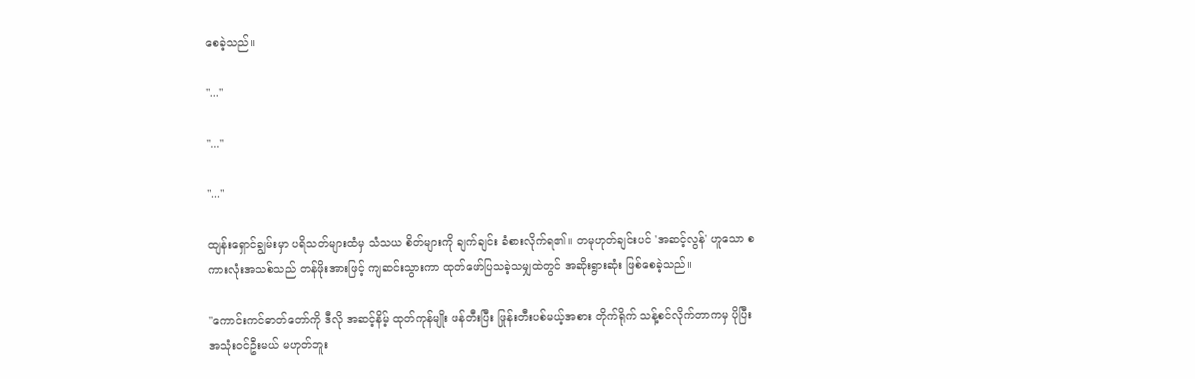စေခဲ့သည်။

"..."

"..."

"..."

ထျန်းရှောင်ချွမ်းမှာ ပရိသတ်များထံမှ သံသယ စိတ်များကို ချက်ချင်း ခံစားလိုက်ရ၏။ တမုဟုတ်ချင်းပင် 'အဆင့်လွန်' ဟူသော စကားလုံးအသစ်သည် တန်ဖိုးအားဖြင့် ကျဆင်းသွားကာ ထုတ်ဖော်ပြသခဲ့သမျှထဲတွင် အဆိုးရွားဆုံး ဖြစ်စေခဲ့သည်။

"ကောင်းကင်ဓာတ်တော်ကို ဒီလို အဆင့်နိမ့် ထုတ်ကုန်မျိုး ဖန်တီးပြီး ဖြုန်းတီးပစ်မယ့်အစား တိုက်ရိုက် သန့်စင်လိုက်တာကမှ ပိုပြီး အသုံးဝင်ဦးမယ် မဟုတ်ဘူး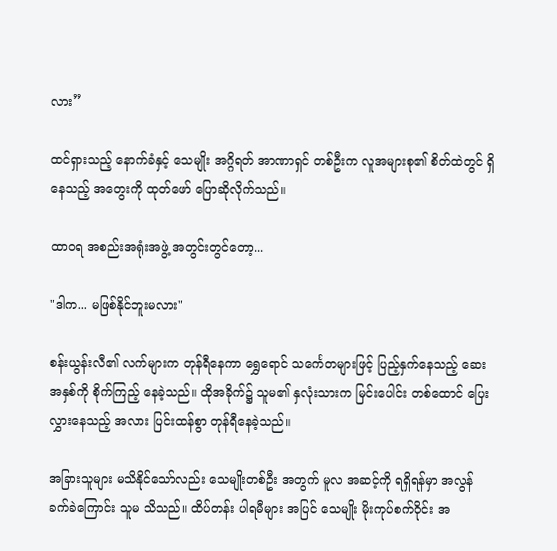လား”

ထင်ရှားသည့် နောက်ခံနှင့် သေမျိုး အဂ္ဂိရတ် အာဏာရှင် တစ်ဦးက လူအများစု၏ စိတ်ထဲတွင် ရှိနေသည့် အတွေးကို ထုတ်ဖော် ပြောဆိုလိုက်သည်။

ထာဝရ အစည်းအရုံးအဖွဲ့ အတွင်းတွင်တော့...

"ဒါက... မဖြစ်နိုင်ဘူးမလား"

စန်းယွန်းလီ၏ လက်များက တုန်ရီနေကာ ရွှေရောင် သင်္ကေတများဖြင့် ပြည့်နှက်နေသည့် ဆေးအနှစ်ကို စိုက်ကြည့် နေခဲ့သည်။ ထိုအခိုက်၌ သူမ၏ နှလုံးသားက မြင်းပေါင်း တစ်ထောင် ပြေးလွှားနေသည့် အလား ပြင်းထန်စွာ တုန်ရီနေခဲ့သည်။

အခြားသူများ မသိနိုင်သော်လည်း သေမျိုးတစ်ဦး အတွက် မူလ အဆင့်ကို ရရှိရန်မှာ အလွန်ခက်ခဲကြောင်း သူမ သိသည်။ ထိပ်တန်း ပါရမီများ အပြင် သေမျိုး မိုးကုပ်စက်ဝိုင်း အ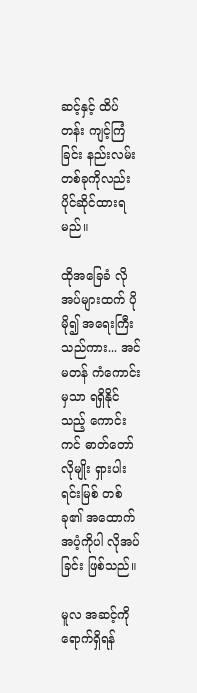ဆင့်နှင့် ထိပ်တန်း ကျင့်ကြံခြင်း နည်းလမ်း တစ်ခုကိုလည်း ပိုင်ဆိုင်ထားရမည်။

ထိုအခြေခံ လိုအပ်များထက် ပိုမို၍ အရေးကြီးသည်ကား... အင်မတန် ကံကောင်းမှသာ ရရှိနိုင်သည့် ကောင်းကင် ဓာတ်တော် လိုမျိုး ရှားပါး ရင်းမြစ် တစ်ခု၏ အထောက်အပံ့ကိုပါ လိုအပ်ခြင်း ဖြစ်သည်။

မူလ အဆင့်ကို ရောက်ရှိရန်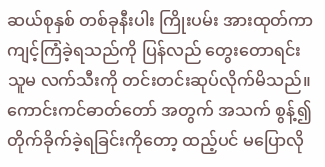ဆယ်စုနှစ် တစ်ခုနီးပါး ကြိုးပမ်း အားထုတ်ကာ ကျင့်ကြံခဲ့ရသည်ကို ပြန်လည် တွေးတောရင်း သူမ လက်သီးကို တင်းတင်းဆုပ်လိုက်မိသည်။ ကောင်းကင်ဓာတ်တော် အတွက် အသက် စွန့်၍ တိုက်ခိုက်ခဲ့ရခြင်းကိုတော့ ထည့်ပင် မပြောလို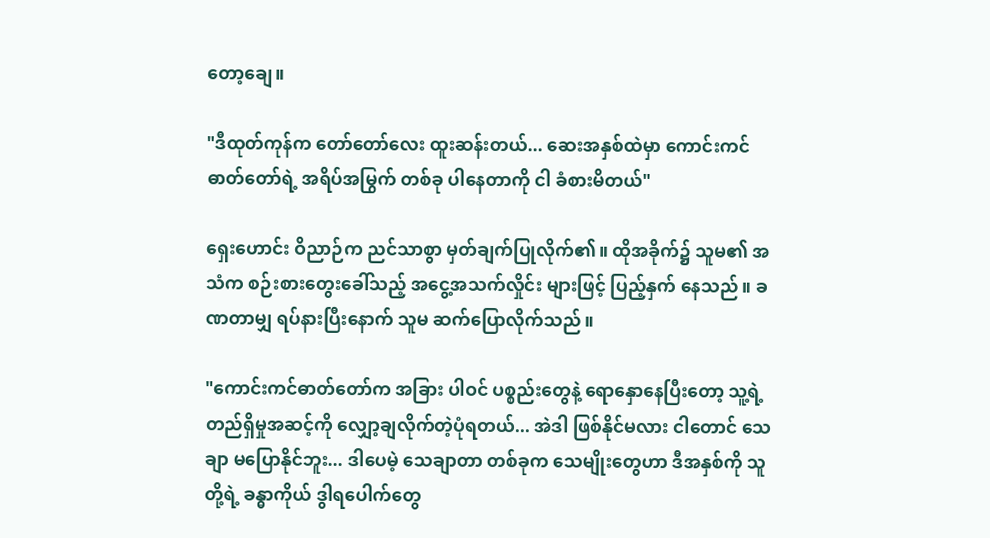တော့ချေ။

"ဒီထုတ်ကုန်က တော်တော်လေး ထူးဆန်းတယ်... ဆေးအနှစ်ထဲမှာ ကောင်းကင်ဓာတ်တော်ရဲ့ အရိပ်အမြွက် တစ်ခု ပါနေတာကို ငါ ခံစားမိတယ်"

ရှေးဟောင်း ဝိညာဉ်က ညင်သာစွာ မှတ်ချက်ပြုလိုက်၏။ ထိုအခိုက်၌ သူမ၏ အသံက စဉ်းစားတွေးခေါ်သည့် အငွေ့အသက်လှိုင်း များဖြင့် ပြည့်နှက် နေသည်။ ခဏတာမျှ ရပ်နားပြီးနောက် သူမ ဆက်ပြောလိုက်သည်။

"ကောင်းကင်ဓာတ်တော်က အခြား ပါဝင် ပစ္စည်းတွေနဲ့ ရောနှောနေပြီးတော့ သူ့ရဲ့ တည်ရှိမှုအဆင့်ကို လျှော့ချလိုက်တဲ့ပုံရတယ်... အဲဒါ ဖြစ်နိုင်မလား ငါတောင် သေချာ မပြောနိုင်ဘူး... ဒါပေမဲ့ သေချာတာ တစ်ခုက သေမျိုးတွေဟာ ဒီအနှစ်ကို သူတို့ရဲ့ ခန္ဓာကိုယ် ဒွါရပေါက်တွေ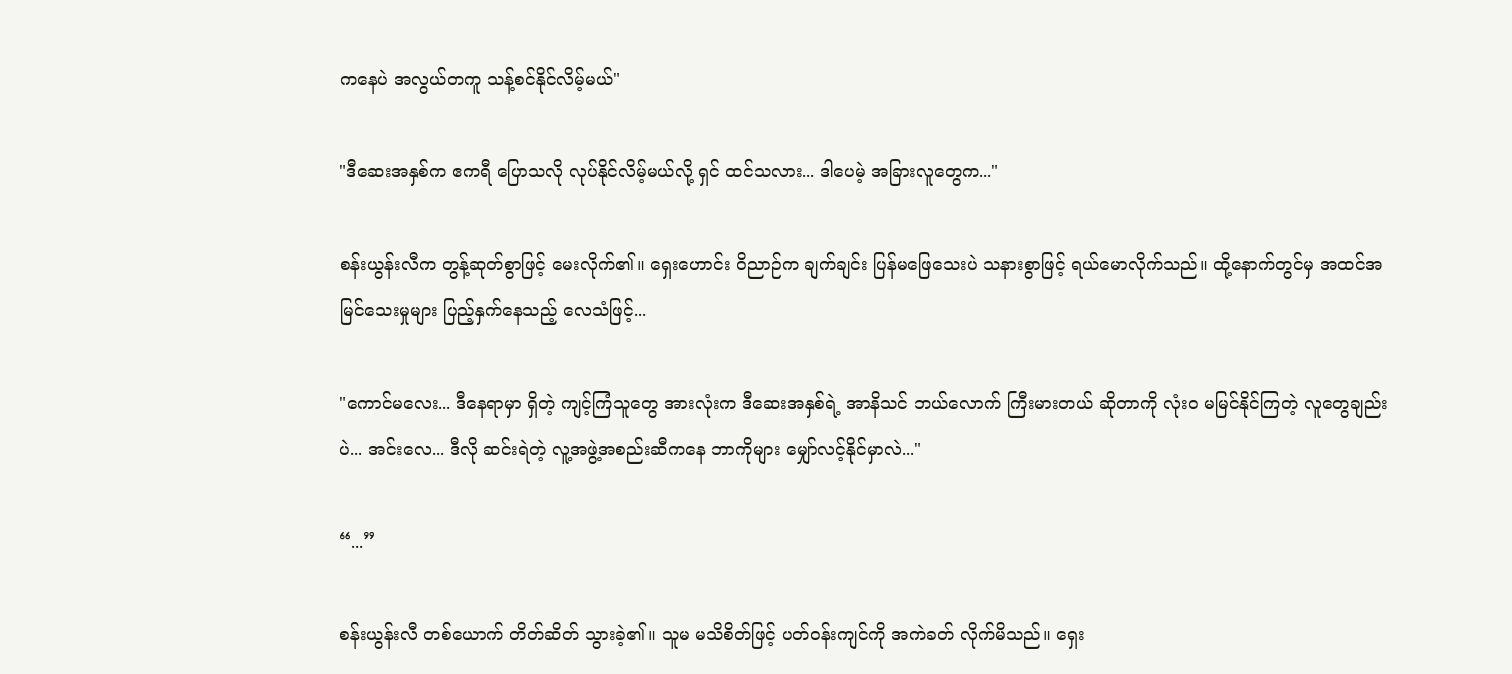ကနေပဲ အလွယ်တကူ သန့်စင်နိုင်လိမ့်မယ်"

"ဒီဆေးအနှစ်က ဧကရီ ပြောသလို လုပ်နိုင်လိမ့်မယ်လို့ ရှင် ထင်သလား... ဒါပေမဲ့ အခြားလူတွေက..."

စန်းယွန်းလီက တွန့်ဆုတ်စွာဖြင့် မေးလိုက်၏။ ရှေးဟောင်း ဝိညာဉ်က ချက်ချင်း ပြန်မဖြေသေးပဲ သနားစွာဖြင့် ရယ်မောလိုက်သည်။ ထို့နောက်တွင်မှ အထင်အမြင်သေးမှုများ ပြည့်နှက်နေသည့် လေသံဖြင့်...

"ကောင်မလေး... ဒီနေရာမှာ ရှိတဲ့ ကျင့်ကြံသူတွေ အားလုံးက ဒီဆေးအနှစ်ရဲ့ အာနိသင် ဘယ်လောက် ကြီးမားတယ် ဆိုတာကို လုံးဝ မမြင်နိုင်ကြတဲ့ လူတွေချည်းပဲ... အင်းလေ... ဒီလို ဆင်းရဲတဲ့ လူ့အဖွဲ့အစည်းဆီကနေ ဘာကိုများ မျှော်လင့်နိုင်မှာလဲ..."

“...”

စန်းယွန်းလီ တစ်ယောက် တိတ်ဆိတ် သွားခဲ့၏။ သူမ မသိစိတ်ဖြင့် ပတ်ဝန်းကျင်ကို အကဲခတ် လိုက်မိသည်။ ရှေး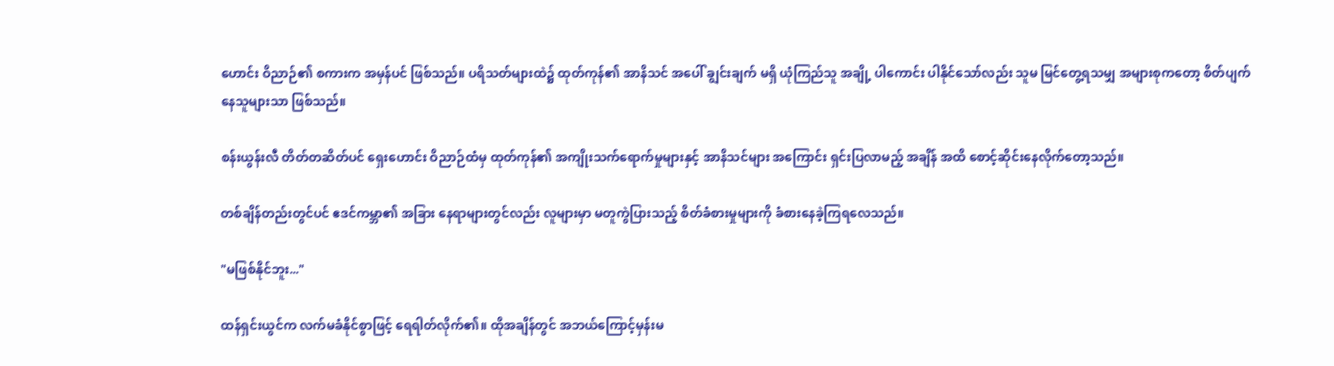ဟောင်း ဝိညာဉ်၏ စကားက အမှန်ပင် ဖြစ်သည်။ ပရိသတ်များထဲ၌ ထုတ်ကုန်၏ အာနိသင် အပေါ် ချွင်းချက် မရှိ ယုံကြည်သူ အချို့ ပါကောင်း ပါနိုင်သော်လည်း သူမ မြင်တွေ့ရသမျှ အများစုကတော့ စိတ်ပျက်နေသူများသာ ဖြစ်သည်။

စန်းယွန်းလီ တိတ်တဆိတ်ပင် ရှေးဟောင်း ဝိညာဉ်ထံမှ ထုတ်ကုန်၏ အကျိုးသက်ရောက်မှုများနှင့် အာနိသင်များ အကြောင်း ရှင်းပြလာမည့် အချိန် အထိ စောင့်ဆိုင်းနေလိုက်တော့သည်။

တစ်ချိန်တည်းတွင်ပင် ဧဒင်ကမ္ဘာ၏ အခြား နေရာများတွင်လည်း လူများမှာ မတူကွဲပြားသည့် စိတ်ခံစားမှုများကို ခံစားနေခဲ့ကြရလေသည်။

"မဖြစ်နိုင်ဘူး..."

ထန်ရှင်းယွင်က လက်မခံနိုင်စွာဖြင့် ရေရါတ်လိုက်၏။ ထိုအချိန်တွင် အဘယ်ကြောင့်မှန်းမ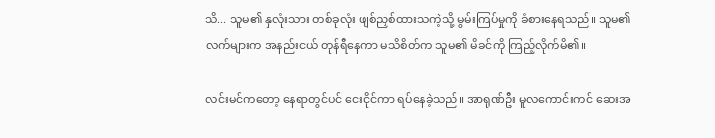သိ... သူမ၏ နှလုံးသား တစ်ခုလုံး ဖျစ်ညှစ်ထားသကဲ့သို့ မွမ်းကြပ်မှုကို ခံစားနေရသည်။ သူမ၏ လက်များက အနည်းငယ် တုန်ရီနေကာ မသိစိတ်က သူမ၏ မိခင်ကို ကြည့်လိုက်မိ၏။

လင်းမင်ကတော့ နေရာတွင်ပင် ငေးငိုင်ကာ ရပ်နေခဲ့သည်။ အာရုဏ်ဦး မူလကောင်းကင် ဆေးအ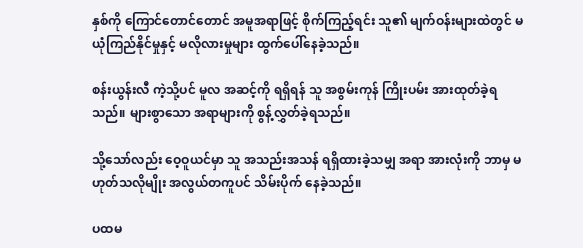နှစ်ကို ကြောင်တောင်တောင် အမူအရာဖြင့် စိုက်ကြည့်ရင်း သူ၏ မျက်ဝန်းများထဲတွင် မယုံကြည်နိုင်မှုနှင့် မလိုလားမှုများ ထွက်ပေါ်နေခဲ့သည်။

စန်းယွန်းလီ ကဲ့သို့ပင် မူလ အဆင့်ကို ရရှိရန် သူ အစွမ်းကုန် ကြိုးပမ်း အားထုတ်ခဲ့ရသည်။ များစွာသော အရာများကို စွန့်လွှတ်ခဲ့ရသည်။

သို့သော်လည်း ဝေ့ဝူယင်မှာ သူ အသည်းအသန် ရရှိထားခဲ့သမျှ အရာ အားလုံးကို ဘာမှ မဟုတ်သလိုမျိုး အလွယ်တကူပင် သိမ်းပိုက် နေခဲ့သည်။

ပထမ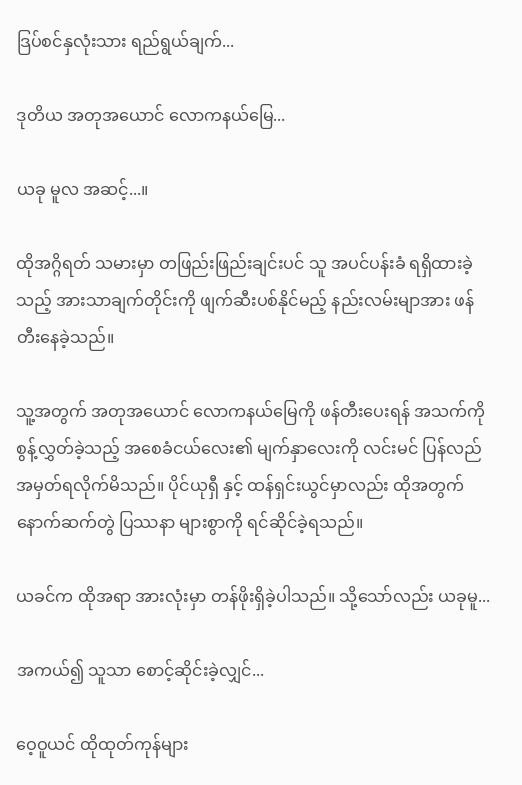ဒြပ်စင်နှလုံးသား ရည်ရွယ်ချက်...

ဒုတိယ အတုအယောင် လောကနယ်မြေ...

ယခု မူလ အဆင့်...။

ထိုအဂ္ဂိရတ် သမားမှာ တဖြည်းဖြည်းချင်းပင် သူ အပင်ပန်းခံ ရရှိထားခဲ့သည့် အားသာချက်တိုင်းကို ဖျက်ဆီးပစ်နိုင်မည့် နည်းလမ်းမျာအား ဖန်တီးနေခဲ့သည်။

သူ့အတွက် အတုအယောင် လောကနယ်မြေကို ဖန်တီးပေးရန် အသက်ကို စွန့်လွှတ်ခဲ့သည့် အစေခံငယ်လေး၏ မျက်နှာလေးကို လင်းမင် ပြန်လည် အမှတ်ရလိုက်မိသည်။ ပိုင်ယုရှီ နှင့် ထန်ရှင်းယွင်မှာလည်း ထိုအတွက် နောက်ဆက်တွဲ ပြဿနာ များစွာကို ရင်ဆိုင်ခဲ့ရသည်။

ယခင်က ထိုအရာ အားလုံးမှာ တန်ဖိုးရှိခဲ့ပါသည်။ သို့သော်လည်း ယခုမူ...

အကယ်၍ သူသာ စောင့်ဆိုင်းခဲ့လျှင်...

ဝေ့ဝူယင် ထိုထုတ်ကုန်များ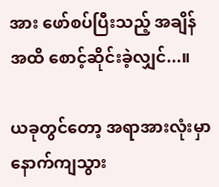အား ဖော်စပ်ပြီးသည့် အချိန် အထိ စောင့်ဆိုင်းခဲ့လျှင်...။

ယခုတွင်တော့ အရာအားလုံးမှာ နောက်ကျသွား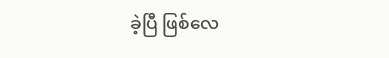ခဲ့ပြီ ဖြစ်လေ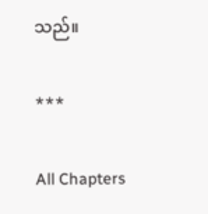သည်။

***

All Chapters